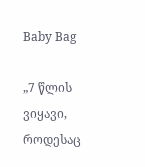Baby Bag

„7 წლის ვიყავი, როდესაც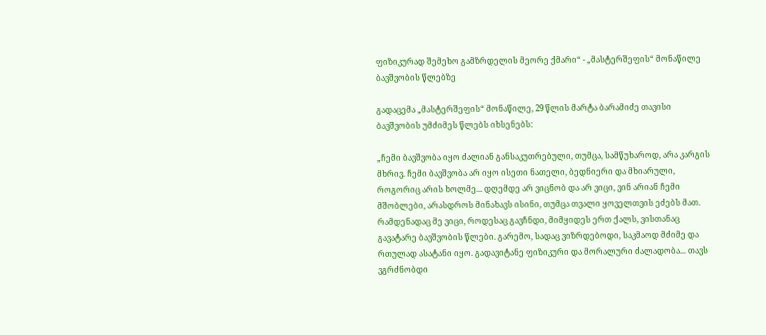ფიზიკურად შემეხო გამზრდელის მეორე ქმარი“ - „მასტერშეფის“ მონაწილე ბავშვობის წლებზე

გადაცემა „მასტერშეფის“ მონაწილე, 29 წლის მარტა ბარამიძე თავისი ბავშვობის უმძიმეს წლებს იხსენებს:

„ჩემი ბავშვობა იყო ძალიან განსაკუთრებული, თუმცა, სამწუხაროდ, არა კარგის მხრივ. ჩემი ბავშვობა არ იყო ისეთი ნათელი, ბედნიერი და მხიარული, როგორიც არის ხოლმე... დღემდე არ ვიცნობ და არ ვიცი, ვინ არიან ჩემი მშობლები, არასდროს მინახავს ისინი, თუმცა თვალი ყოველთვის ეძებს მათ. რამდენადაც მე ვიცი, როდესაც გავჩნდი, მიმყიდეს ერთ ქალს, ვისთანაც გავატარე ბავშვობის წლები. გარემო, სადაც ვიზრდებოდი, საკმაოდ მძიმე და რთულად ასატანი იყო. გადავიტანე ფიზიკური და მორალური ძალადობა... თავს ვგრძნობდი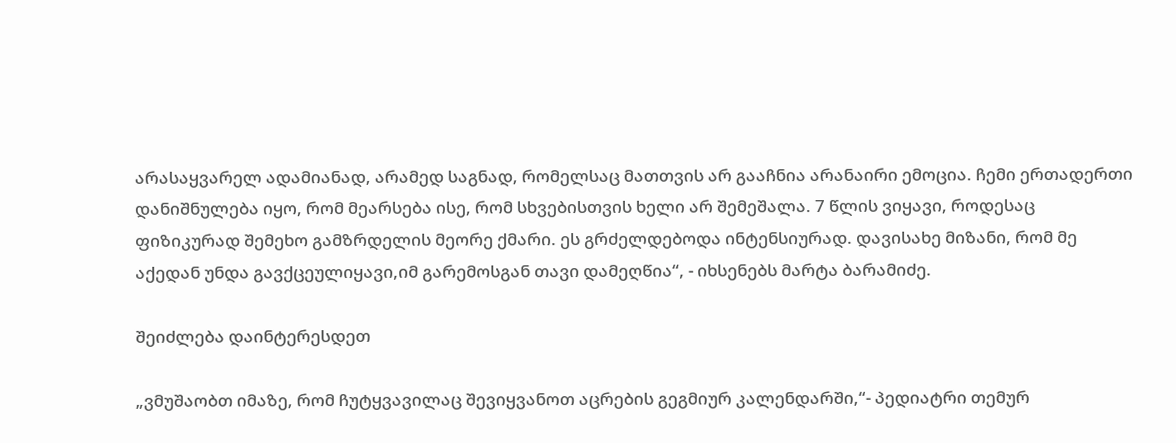არასაყვარელ ადამიანად, არამედ საგნად, რომელსაც მათთვის არ გააჩნია არანაირი ემოცია. ჩემი ერთადერთი დანიშნულება იყო, რომ მეარსება ისე, რომ სხვებისთვის ხელი არ შემეშალა. 7 წლის ვიყავი, როდესაც ფიზიკურად შემეხო გამზრდელის მეორე ქმარი. ეს გრძელდებოდა ინტენსიურად. დავისახე მიზანი, რომ მე აქედან უნდა გავქცეულიყავი,იმ გარემოსგან თავი დამეღწია“, - იხსენებს მარტა ბარამიძე.

შეიძლება დაინტერესდეთ

„ვმუშაობთ იმაზე, რომ ჩუტყვავილაც შევიყვანოთ აცრების გეგმიურ კალენდარში,“- პედიატრი თემურ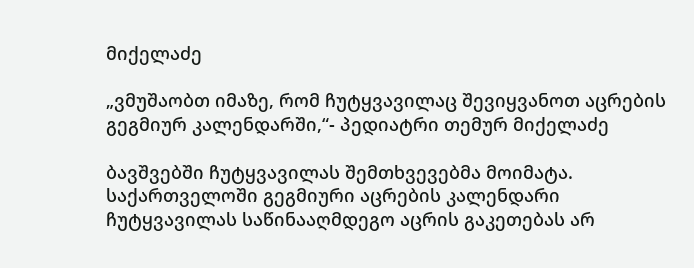მიქელაძე

„ვმუშაობთ იმაზე, რომ ჩუტყვავილაც შევიყვანოთ აცრების გეგმიურ კალენდარში,“- პედიატრი თემურ მიქელაძე

ბავშვებში ჩუტყვავილას შემთხვევებმა მოიმატა. საქართველოში გეგმიური აცრების კალენდარი ჩუტყვავილას საწინააღმდეგო აცრის გაკეთებას არ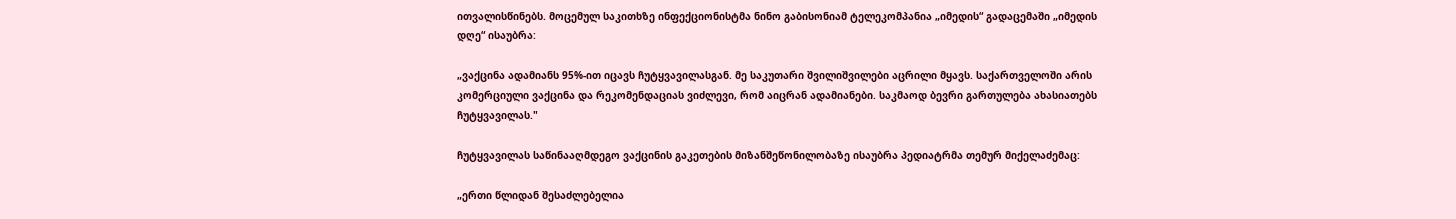ითვალისწინებს. მოცემულ საკითხზე ინფექციონისტმა ნინო გაბისონიამ ტელეკომპანია „იმედის“ გადაცემაში „იმედის დღე“ ისაუბრა:

„ვაქცინა ადამიანს 95%-ით იცავს ჩუტყვავილასგან. მე საკუთარი შვილიშვილები აცრილი მყავს. საქართველოში არის კომერციული ვაქცინა და რეკომენდაციას ვიძლევი, რომ აიცრან ადამიანები. საკმაოდ ბევრი გართულება ახასიათებს ჩუტყვავილას."

ჩუტყვავილას საწინააღმდეგო ვაქცინის გაკეთების მიზანშეწონილობაზე ისაუბრა პედიატრმა თემურ მიქელაძემაც:

„ერთი წლიდან შესაძლებელია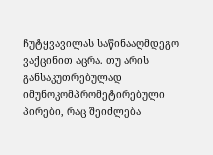ჩუტყვავილას საწინააღმდეგო ვაქცინით აცრა. თუ არის განსაკუთრებულად იმუნოკომპრომეტირებული პირები, რაც შეიძლება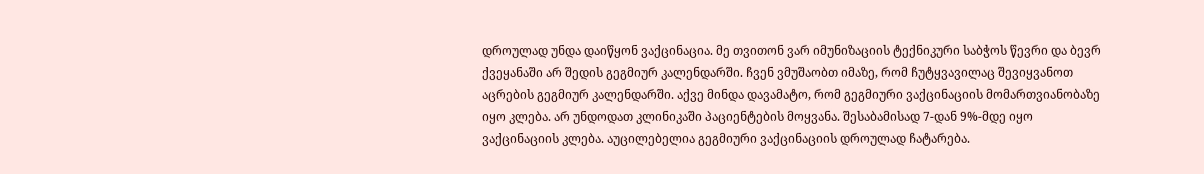დროულად უნდა დაიწყონ ვაქცინაცია. მე თვითონ ვარ იმუნიზაციის ტექნიკური საბჭოს წევრი და ბევრ ქვეყანაში არ შედის გეგმიურ კალენდარში. ჩვენ ვმუშაობთ იმაზე, რომ ჩუტყვავილაც შევიყვანოთ აცრების გეგმიურ კალენდარში. აქვე მინდა დავამატო, რომ გეგმიური ვაქცინაციის მომართვიანობაზე იყო კლება. არ უნდოდათ კლინიკაში პაციენტების მოყვანა. შესაბამისად 7-დან 9%-მდე იყო ვაქცინაციის კლება. აუცილებელია გეგმიური ვაქცინაციის დროულად ჩატარება.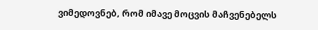ვიმედოვნებ, რომ იმავე მოცვის მაჩვენებელს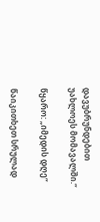დავუბრუნდებით უახლოეს მომავალში.“

წყარო: „იმედის დღე“

წაიკითხეთ სრულად